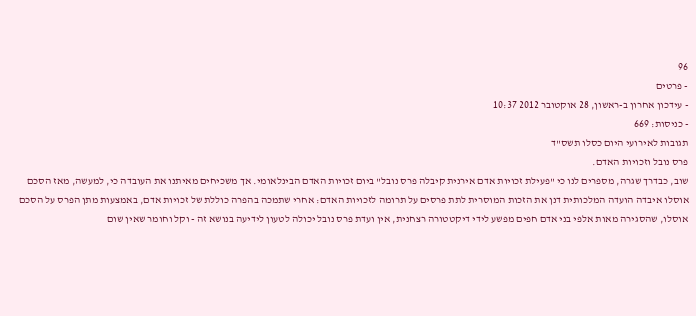96
- פרטים
- עידכון אחרון ב-ראשון, 28 אוקטובר 2012 10:37
- כניסות: 669
תגובות לאירועי היום כסלו תשס"ד
פרס נובל וזכויות האדם.
שוב, כבדרך שגרה, מספרים לנו כי "פעילת זכויות אדם אירנית קיבלה פרס נובל" ביום זכויות האדם הבינלאומי. אך משכיחים מאיתנו את העובדה כי, למעשה, מאז הסכם אוסלו איבדה הועדה המלכותית דנן את הזכות המוסרית לתת פרסים על תרומה לזכויות האדם: אחרי שתמכה בהפרה כוללת של זכויות אדם, באמצעות מתן הפרס על הסכם אוסלו, שהסגירה מאות אלפי בני אדם חפים מפשע לידי דיקטטורה רצחנית, אין ועדת פרס נובל יכולה לטעון לידיעה בנושא זה - וקל וחומר שאין שום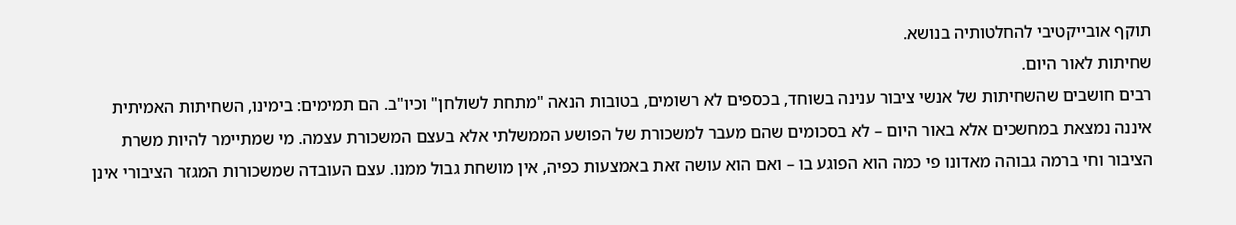תוקף אובייקטיבי להחלטותיה בנושא.
שחיתות לאור היום.
רבים חושבים שהשחיתות של אנשי ציבור ענינה בשוחד, בכספים לא רשומים, בטובות הנאה "מתחת לשולחן" וכיו"ב. הם תמימים: בימינו, השחיתות האמיתית איננה נמצאת במחשכים אלא באור היום – לא בסכומים שהם מעבר למשכורת של הפושע הממשלתי אלא בעצם המשכורת עצמה. מי שמתיימר להיות משרת הציבור וחי ברמה גבוהה מאדונו פי כמה הוא הפוגע בו – ואם הוא עושה זאת באמצעות כפיה, אין מושחת גבול ממנו. עצם העובדה שמשכורות המגזר הציבורי אינן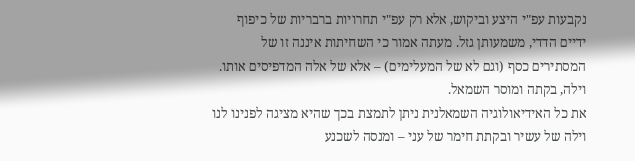נקבעות עפ"י היצע וביקוש, אלא רק עפ"י תחרויות ברבריות של כיפוף ידיים הדדי, משמעותן גזל. מעתה אמור כי השחיתות איננה זו של המסתירים כסף (וגם לא של המעלימים) – אלא של אלה המדפיסים אותו.
וילה, בקתה ומוסר השמאל.
את כל האידיאולוגיה השמאלנית ניתן לתמצת בכך שהיא מציגה לפנינו לנו וילה של עשיר ובקתת חימר של עני – ומנסה לשכנע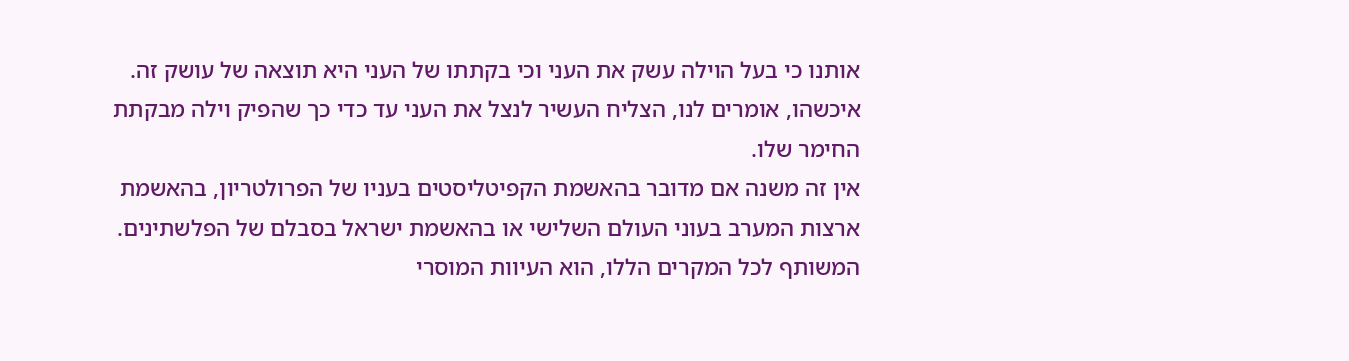אותנו כי בעל הוילה עשק את העני וכי בקתתו של העני היא תוצאה של עושק זה. איכשהו, אומרים לנו, הצליח העשיר לנצל את העני עד כדי כך שהפיק וילה מבקתת החימר שלו.
אין זה משנה אם מדובר בהאשמת הקפיטליסטים בעניו של הפרולטריון, בהאשמת ארצות המערב בעוני העולם השלישי או בהאשמת ישראל בסבלם של הפלשתינים. המשותף לכל המקרים הללו, הוא העיוות המוסרי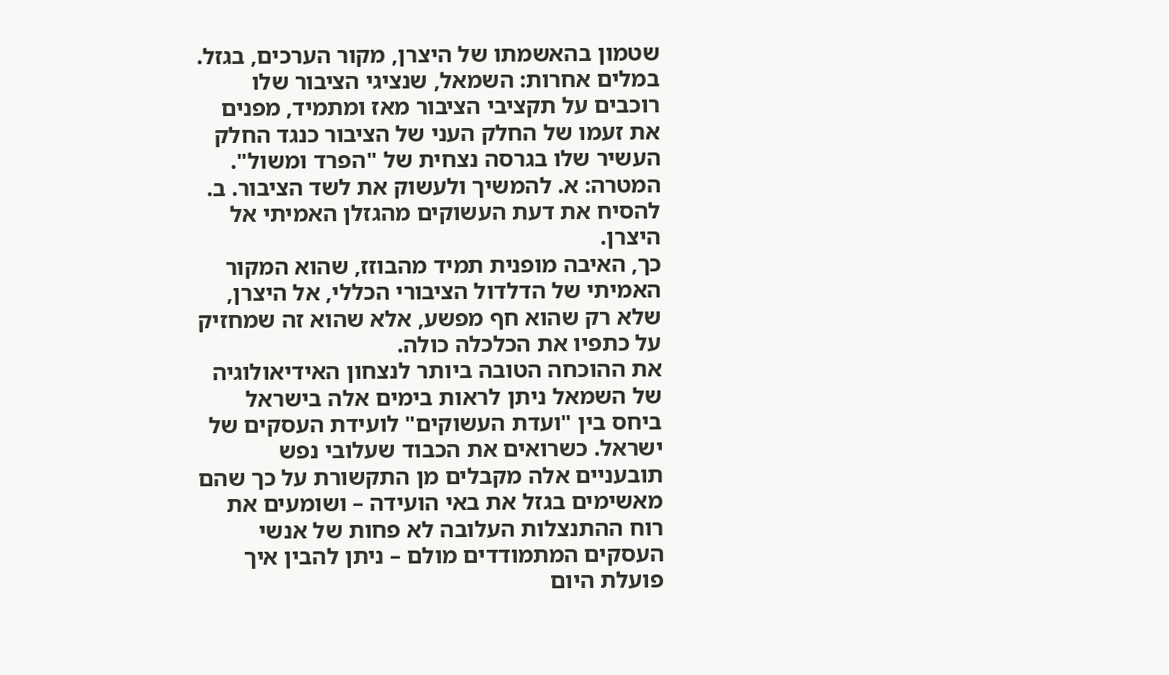שטמון בהאשמתו של היצרן, מקור הערכים, בגזל.
במלים אחרות: השמאל, שנציגי הציבור שלו רוכבים על תקציבי הציבור מאז ומתמיד, מפנים את זעמו של החלק העני של הציבור כנגד החלק העשיר שלו בגרסה נצחית של "הפרד ומשול". המטרה: א. להמשיך ולעשוק את לשד הציבור. ב. להסיח את דעת העשוקים מהגזלן האמיתי אל היצרן.
כך, האיבה מופנית תמיד מהבוזז, שהוא המקור האמיתי של הדלדול הציבורי הכללי, אל היצרן, שלא רק שהוא חף מפשע, אלא שהוא זה שמחזיק על כתפיו את הכלכלה כולה.
את ההוכחה הטובה ביותר לנצחון האידיאולוגיה של השמאל ניתן לראות בימים אלה בישראל ביחס בין "ועדת העשוקים" לועידת העסקים של ישראל. כשרואים את הכבוד שעלובי נפש תובעניים אלה מקבלים מן התקשורת על כך שהם מאשימים בגזל את באי הועידה – ושומעים את רוח ההתנצלות העלובה לא פחות של אנשי העסקים המתמודדים מולם – ניתן להבין איך פועלת היום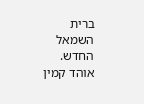ברית השמאל החדש.
אוהד קמין